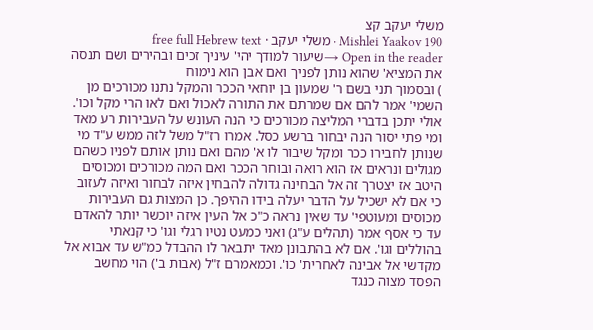משלי יעקב קצ
Mishlei Yaakov 190 · משלי יעקב · free full Hebrew text
Open in the reader →שיעור למודך יהי' עיניך זכים ובהירים ושם תנסה את המציא' שהוא נותן לפניך ואם אבן הוא נימוח
) ובסמוך תני בשם ר' שמעון בן יוחאי הככר והמקל נתנו מכורכים מן השמי' אמר להם אם שמרתם את התורה לאכול ואם לאו הרי מקל וכו'. אולי יתכן בדברי המליצה מכורכים כי הנה העונש על העבירות רע מאד ומי פתי יסור הנה יבחור ברשע כסל. אמרו רז"ל משל לזה ממש ע"ד מי שנותן לחבירו ככר ומקל שיבור לו א' מהם ואם נותן אותם לפניו כשהם מגולים ונראים אז הוא רואה ובוחר הככר ואם המה מכורכים ומכוסים היטב אז יצטרך זה אל הבחינה גדולה להבחין איזה לבחור ואיזה לעזוב כי אם לא ישכיל על הדבר יעלה בידו ההיפך. כן המצות גם העבירות מכוסים ומעוטפי' עד שאין נראה כ"כ אל העין איזה יוכשר יותר להאדם עד כי אסף אמר (תהלים ע"ג) ואני כמעט נטיו רגלי וגו' כי קנאתי בהוללים וגו'. אם לא בהתבונן מאד יתבאר לו ההבדל כמ"ש עד אבוא אל מקדשי אל אבינה לאחרית' כו'. וכמאמרם ז"ל (אבות ב') הוי מחשב הפסד מצוה כנגד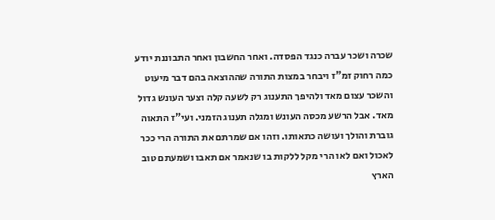שכרה ושכר עברה כנגד הפסדה. ואחר החשבון ואחר התבוננת יודע כמה רחוק זמ"ז ויבחר במצות התורה שההוצאה בהם דבר מיעוט והשכר עצום מאד ולהיפך התענוג רק לשעה קלה וצער העונש גדול מאד. אבל הרשע מכסה העונש ומגלה תענוג הזמני. ועי"ז התאוה גוברת והולך ועושה כתאותו. וזהו אם שמרתם את התורה הרי ככר לאכול ואם לאו הרי מקל ללקות בו שנאמר אם תאבו ושמעתם טוב הארץ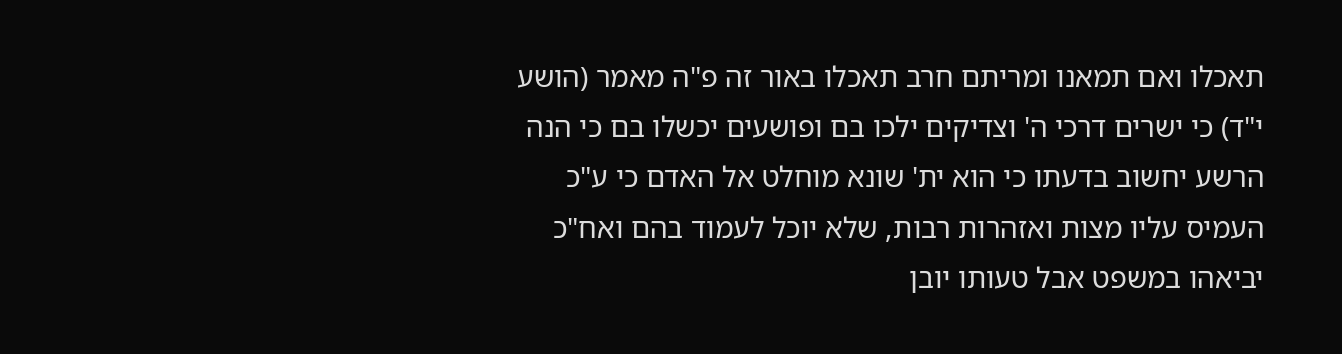תאכלו ואם תמאנו ומריתם חרב תאכלו באור זה פ"ה מאמר (הושע י"ד) כי ישרים דרכי ה' וצדיקים ילכו בם ופושעים יכשלו בם כי הנה הרשע יחשוב בדעתו כי הוא ית' שונא מוחלט אל האדם כי ע"כ העמיס עליו מצות ואזהרות רבות, שלא יוכל לעמוד בהם ואח"כ יביאהו במשפט אבל טעותו יובן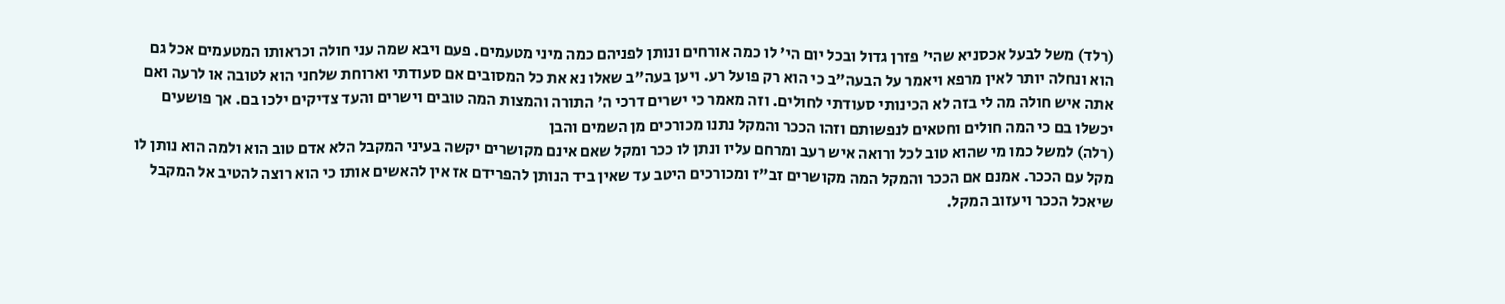(רלד) משל לבעל אכסניא שהי' פזרן גדול ובכל יום הי' לו כמה אורחים ונותן לפניהם כמה מיני מטעמים. פעם ויבא שמה עני חולה וכראותו המטעמים אכל גם הוא ונחלה יותר לאין מרפא ויאמר על הבעה"ב כי הוא רק פועל רע. ויען בעה"ב שאלו נא את כל המסובים אם סעודתי וארוחת שלחני הוא לטובה או לרעה ואם אתה איש חולה מה לי בזה לא הכינותי סעודתי לחולים. וזה מאמר כי ישרים דרכי ה' התורה והמצות המה טובים וישרים והעד צדיקים ילכו בם. אך פושעים יכשלו בם כי המה חולים וחטאים לנפשותם וזהו הככר והמקל נתנו מכורכים מן השמים והבן
(רלה) למשל כמו מי שהוא טוב לכל ורואה איש רעב ומרחם עליו ונתן לו ככר ומקל שאם אינם מקושרים יקשה בעיני המקבל הלא אדם טוב הוא ולמה הוא נותן לו מקל עם הככר. אמנם אם הככר והמקל המה מקושרים זב"ז ומכורכים היטב עד שאין ביד הנותן להפרידם אז אין להאשים אותו כי הוא רוצה להטיב אל המקבל שיאכל הככר ויעזוב המקל.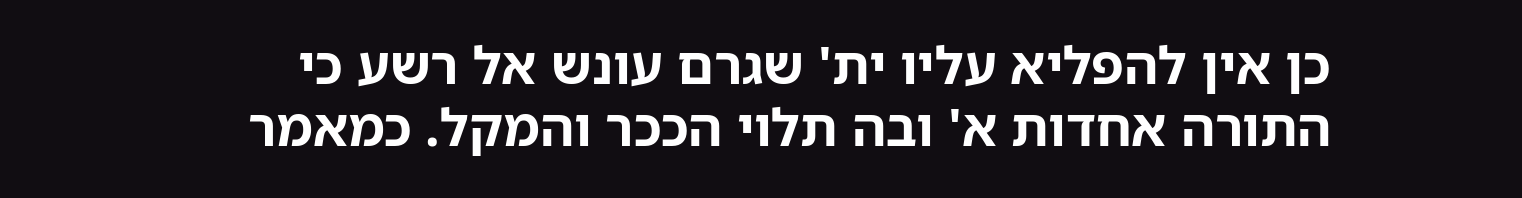כן אין להפליא עליו ית' שגרם עונש אל רשע כי התורה אחדות א' ובה תלוי הככר והמקל. כמאמר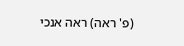(פ' ראה) ראה אנכי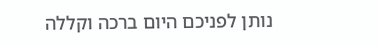נותן לפניכם היום ברכה וקללה